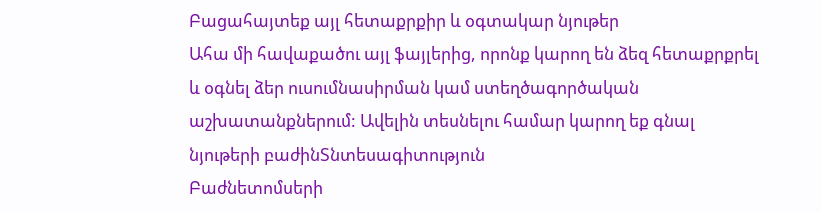Բացահայտեք այլ հետաքրքիր և օգտակար նյութեր
Ահա մի հավաքածու այլ ֆայլերից, որոնք կարող են ձեզ հետաքրքրել և օգնել ձեր ուսումնասիրման կամ ստեղծագործական աշխատանքներում: Ավելին տեսնելու համար կարող եք գնալ նյութերի բաժինՏնտեսագիտություն
Բաժնետոմսերի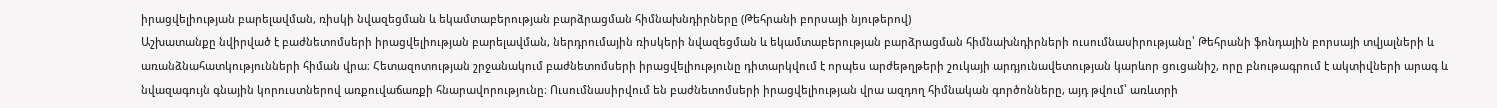իրացվելիության բարելավման, ռիսկի նվազեցման և եկամտաբերության բարձրացման հիմնախնդիրները (Թեհրանի բորսայի նյութերով)
Աշխատանքը նվիրված է բաժնետոմսերի իրացվելիության բարելավման, ներդրումային ռիսկերի նվազեցման և եկամտաբերության բարձրացման հիմնախնդիրների ուսումնասիրությանը՝ Թեհրանի ֆոնդային բորսայի տվյալների և առանձնահատկությունների հիման վրա։ Հետազոտության շրջանակում բաժնետոմսերի իրացվելիությունը դիտարկվում է որպես արժեթղթերի շուկայի արդյունավետության կարևոր ցուցանիշ, որը բնութագրում է ակտիվների արագ և նվազագույն գնային կորուստներով առքուվաճառքի հնարավորությունը։ Ուսումնասիրվում են բաժնետոմսերի իրացվելիության վրա ազդող հիմնական գործոնները, այդ թվում՝ առևտրի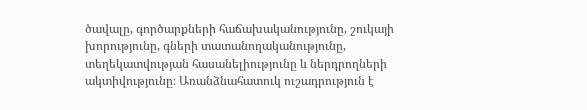ծավալը, գործարքների հաճախականությունը, շուկայի խորությունը, գների տատանողականությունը, տեղեկատվության հասանելիությունը և ներդրողների ակտիվությունը։ Առանձնահատուկ ուշադրություն է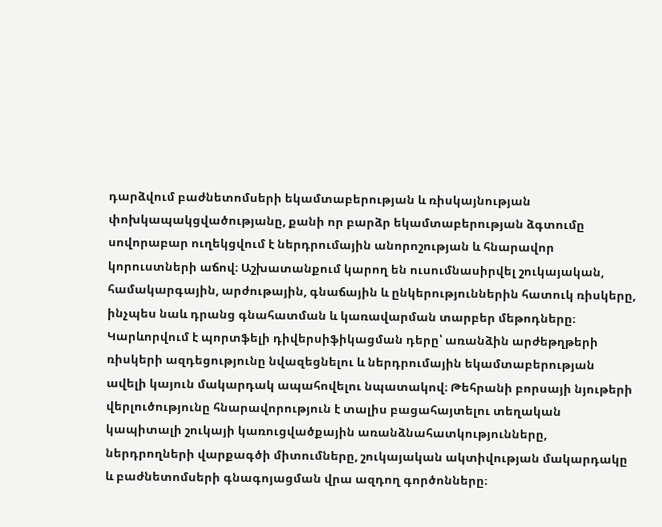դարձվում բաժնետոմսերի եկամտաբերության և ռիսկայնության փոխկապակցվածությանը, քանի որ բարձր եկամտաբերության ձգտումը սովորաբար ուղեկցվում է ներդրումային անորոշության և հնարավոր կորուստների աճով։ Աշխատանքում կարող են ուսումնասիրվել շուկայական, համակարգային, արժութային, գնաճային և ընկերություններին հատուկ ռիսկերը, ինչպես նաև դրանց գնահատման և կառավարման տարբեր մեթոդները։ Կարևորվում է պորտֆելի դիվերսիֆիկացման դերը՝ առանձին արժեթղթերի ռիսկերի ազդեցությունը նվազեցնելու և ներդրումային եկամտաբերության ավելի կայուն մակարդակ ապահովելու նպատակով։ Թեհրանի բորսայի նյութերի վերլուծությունը հնարավորություն է տալիս բացահայտելու տեղական կապիտալի շուկայի կառուցվածքային առանձնահատկությունները, ներդրողների վարքագծի միտումները, շուկայական ակտիվության մակարդակը և բաժնետոմսերի գնագոյացման վրա ազդող գործոնները։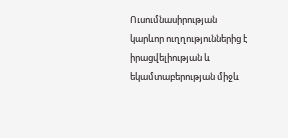Ուսումնասիրության կարևոր ուղղություններից է իրացվելիության և եկամտաբերության միջև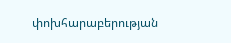փոխհարաբերության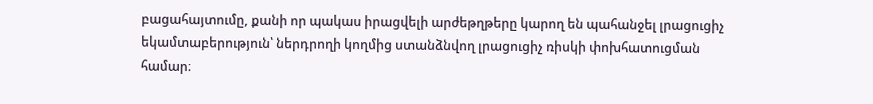բացահայտումը, քանի որ պակաս իրացվելի արժեթղթերը կարող են պահանջել լրացուցիչ եկամտաբերություն՝ ներդրողի կողմից ստանձնվող լրացուցիչ ռիսկի փոխհատուցման համար։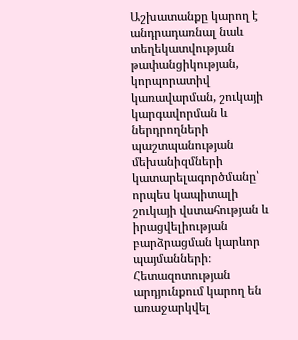Աշխատանքը կարող է անդրադառնալ նաև տեղեկատվության թափանցիկության, կորպորատիվ կառավարման, շուկայի կարգավորման և ներդրողների պաշտպանության մեխանիզմների կատարելագործմանը՝ որպես կապիտալի շուկայի վստահության և իրացվելիության բարձրացման կարևոր պայմանների։ Հետազոտության արդյունքում կարող են առաջարկվել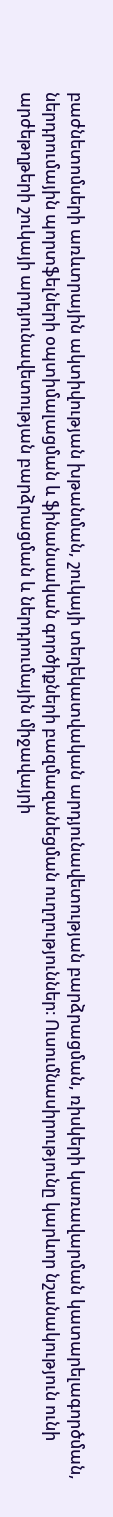բաժնետոմսերի առևտրային ակտիվության խթանման, շուկայի տեղեկատվական արդյունավետության բարձրացման, ռիսկերի կառավարման կատարելագործման, ներդրումային պորտֆելների օպտիմալացման և ֆինանսական գործիքների բազմազանեցման ուղղություններ։ Ուսումնասիրությունը կարևոր նշանակություն ունի արժեթղթերի շուկայի արդյունավետության բարձրացման և ներդրումային միջավայրի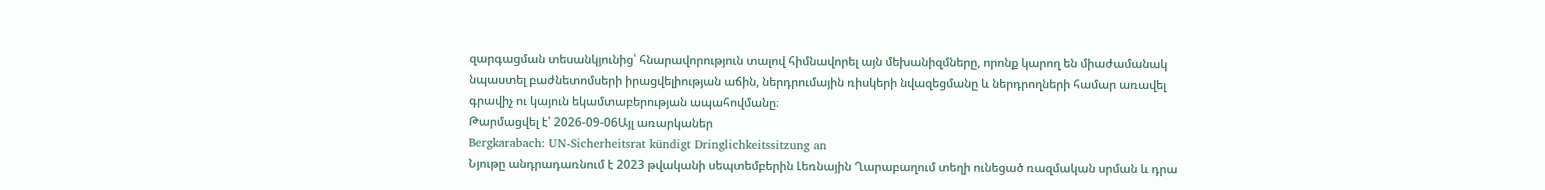զարգացման տեսանկյունից՝ հնարավորություն տալով հիմնավորել այն մեխանիզմները, որոնք կարող են միաժամանակ նպաստել բաժնետոմսերի իրացվելիության աճին, ներդրումային ռիսկերի նվազեցմանը և ներդրողների համար առավել գրավիչ ու կայուն եկամտաբերության ապահովմանը։
Թարմացվել է՝ 2026-09-06Այլ առարկաներ
Bergkarabach: UN-Sicherheitsrat kündigt Dringlichkeitssitzung an
Նյութը անդրադառնում է 2023 թվականի սեպտեմբերին Լեռնային Ղարաբաղում տեղի ունեցած ռազմական սրման և դրա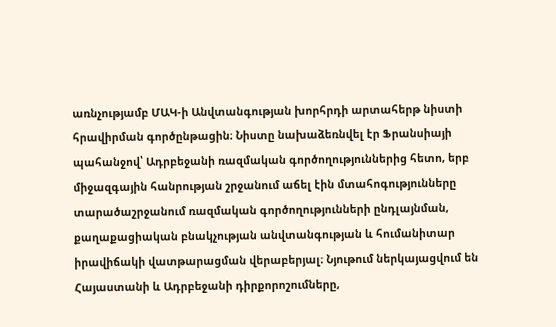առնչությամբ ՄԱԿ-ի Անվտանգության խորհրդի արտահերթ նիստի հրավիրման գործընթացին։ Նիստը նախաձեռնվել էր Ֆրանսիայի պահանջով՝ Ադրբեջանի ռազմական գործողություններից հետո, երբ միջազգային հանրության շրջանում աճել էին մտահոգությունները տարածաշրջանում ռազմական գործողությունների ընդլայնման, քաղաքացիական բնակչության անվտանգության և հումանիտար իրավիճակի վատթարացման վերաբերյալ։ Նյութում ներկայացվում են Հայաստանի և Ադրբեջանի դիրքորոշումները,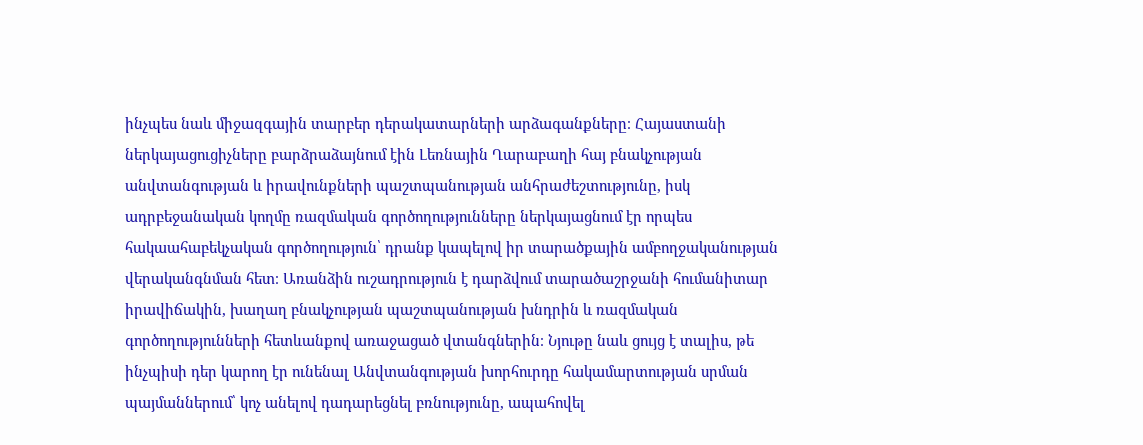ինչպես նաև միջազգային տարբեր դերակատարների արձագանքները։ Հայաստանի ներկայացուցիչները բարձրաձայնում էին Լեռնային Ղարաբաղի հայ բնակչության անվտանգության և իրավունքների պաշտպանության անհրաժեշտությունը, իսկ ադրբեջանական կողմը ռազմական գործողությունները ներկայացնում էր որպես հակաահաբեկչական գործողություն՝ դրանք կապելով իր տարածքային ամբողջականության վերականգնման հետ։ Առանձին ուշադրություն է դարձվում տարածաշրջանի հումանիտար իրավիճակին, խաղաղ բնակչության պաշտպանության խնդրին և ռազմական գործողությունների հետևանքով առաջացած վտանգներին։ Նյութը նաև ցույց է տալիս, թե ինչպիսի դեր կարող էր ունենալ Անվտանգության խորհուրդը հակամարտության սրման պայմաններում՝ կոչ անելով դադարեցնել բռնությունը, ապահովել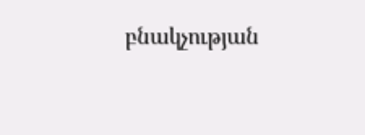բնակչության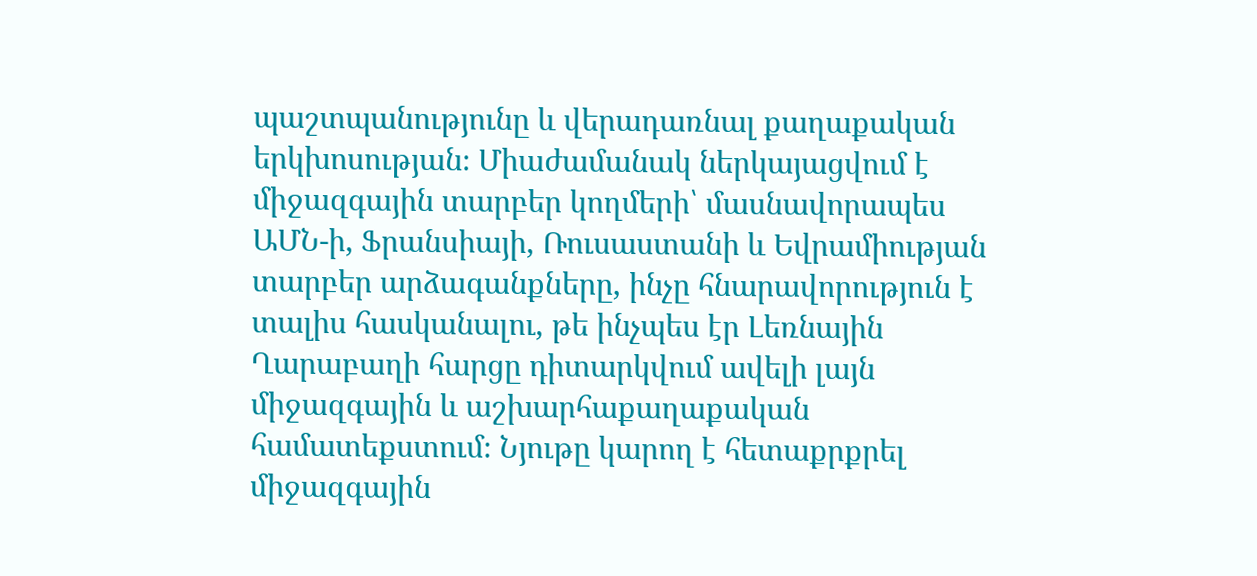պաշտպանությունը և վերադառնալ քաղաքական երկխոսության։ Միաժամանակ ներկայացվում է միջազգային տարբեր կողմերի՝ մասնավորապես ԱՄՆ-ի, Ֆրանսիայի, Ռուսաստանի և Եվրամիության տարբեր արձագանքները, ինչը հնարավորություն է տալիս հասկանալու, թե ինչպես էր Լեռնային Ղարաբաղի հարցը դիտարկվում ավելի լայն միջազգային և աշխարհաքաղաքական համատեքստում։ Նյութը կարող է հետաքրքրել միջազգային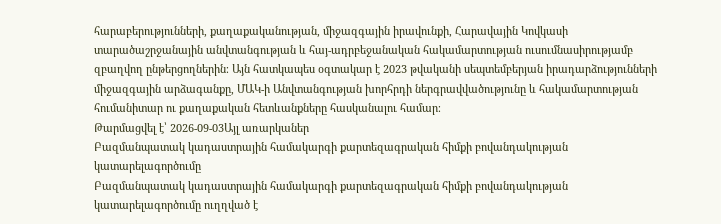հարաբերությունների, քաղաքականության, միջազգային իրավունքի, Հարավային Կովկասի տարածաշրջանային անվտանգության և հայ-ադրբեջանական հակամարտության ուսումնասիրությամբ զբաղվող ընթերցողներին։ Այն հատկապես օգտակար է 2023 թվականի սեպտեմբերյան իրադարձությունների միջազգային արձագանքը, ՄԱԿ-ի Անվտանգության խորհրդի ներգրավվածությունը և հակամարտության հումանիտար ու քաղաքական հետևանքները հասկանալու համար։
Թարմացվել է՝ 2026-09-03Այլ առարկաներ
Բազմանպատակ կադաստրային համակարգի քարտեզագրական հիմքի բովանդակության կատարելագործումը
Բազմանպատակ կադաստրային համակարգի քարտեզագրական հիմքի բովանդակության կատարելագործումը ուղղված է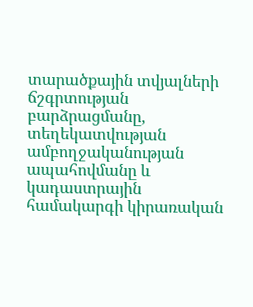տարածքային տվյալների ճշգրտության բարձրացմանը, տեղեկատվության ամբողջականության ապահովմանը և կադաստրային համակարգի կիրառական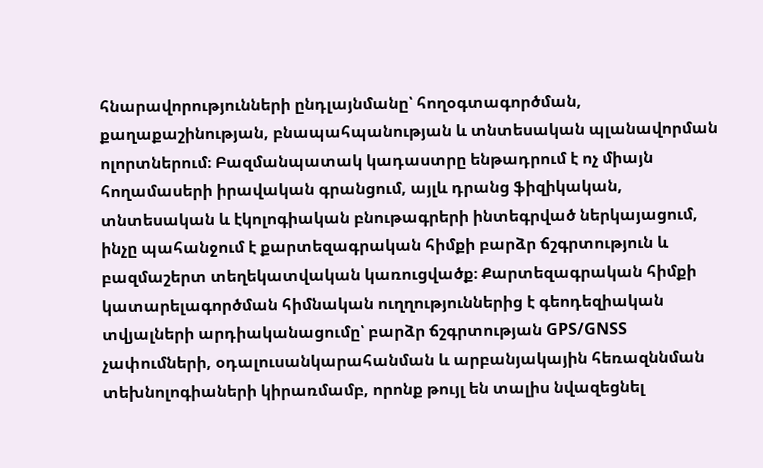հնարավորությունների ընդլայնմանը՝ հողօգտագործման, քաղաքաշինության, բնապահպանության և տնտեսական պլանավորման ոլորտներում։ Բազմանպատակ կադաստրը ենթադրում է ոչ միայն հողամասերի իրավական գրանցում, այլև դրանց ֆիզիկական, տնտեսական և էկոլոգիական բնութագրերի ինտեգրված ներկայացում, ինչը պահանջում է քարտեզագրական հիմքի բարձր ճշգրտություն և բազմաշերտ տեղեկատվական կառուցվածք։ Քարտեզագրական հիմքի կատարելագործման հիմնական ուղղություններից է գեոդեզիական տվյալների արդիականացումը՝ բարձր ճշգրտության GPS/GNSS չափումների, օդալուսանկարահանման և արբանյակային հեռազննման տեխնոլոգիաների կիրառմամբ, որոնք թույլ են տալիս նվազեցնել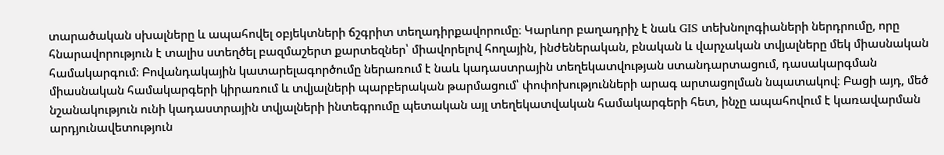տարածական սխալները և ապահովել օբյեկտների ճշգրիտ տեղադիրքավորումը։ Կարևոր բաղադրիչ է նաև GIS տեխնոլոգիաների ներդրումը, որը հնարավորություն է տալիս ստեղծել բազմաշերտ քարտեզներ՝ միավորելով հողային, ինժեներական, բնական և վարչական տվյալները մեկ միասնական համակարգում։ Բովանդակային կատարելագործումը ներառում է նաև կադաստրային տեղեկատվության ստանդարտացում, դասակարգման միասնական համակարգերի կիրառում և տվյալների պարբերական թարմացում՝ փոփոխությունների արագ արտացոլման նպատակով։ Բացի այդ, մեծ նշանակություն ունի կադաստրային տվյալների ինտեգրումը պետական այլ տեղեկատվական համակարգերի հետ, ինչը ապահովում է կառավարման արդյունավետություն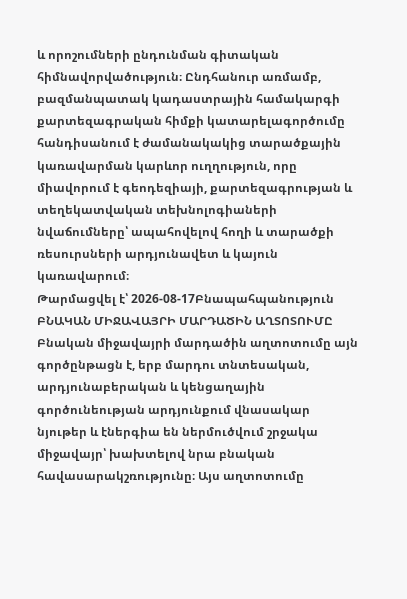և որոշումների ընդունման գիտական հիմնավորվածություն։ Ընդհանուր առմամբ, բազմանպատակ կադաստրային համակարգի քարտեզագրական հիմքի կատարելագործումը հանդիսանում է ժամանակակից տարածքային կառավարման կարևոր ուղղություն, որը միավորում է գեոդեզիայի, քարտեզագրության և տեղեկատվական տեխնոլոգիաների նվաճումները՝ ապահովելով հողի և տարածքի ռեսուրսների արդյունավետ և կայուն կառավարում։
Թարմացվել է՝ 2026-08-17Բնապահպանություն
ԲՆԱԿԱՆ ՄԻՋԱՎԱՅՐԻ ՄԱՐԴԱԾԻՆ ԱՂՏՈՏՈՒՄԸ
Բնական միջավայրի մարդածին աղտոտումը այն գործընթացն է, երբ մարդու տնտեսական, արդյունաբերական և կենցաղային գործունեության արդյունքում վնասակար նյութեր և էներգիա են ներմուծվում շրջակա միջավայր՝ խախտելով նրա բնական հավասարակշռությունը։ Այս աղտոտումը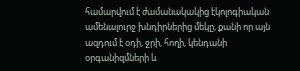համարվում է ժամանակակից էկոլոգիական ամենալուրջ խնդիրներից մեկը, քանի որ այն ազդում է օդի, ջրի, հողի, կենդանի օրգանիզմների և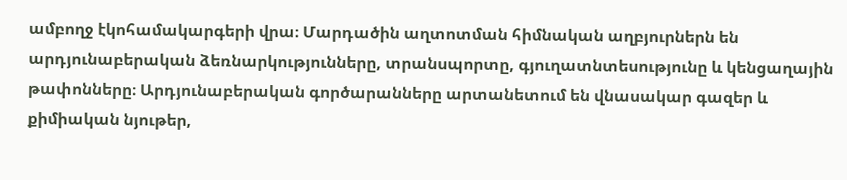ամբողջ էկոհամակարգերի վրա։ Մարդածին աղտոտման հիմնական աղբյուրներն են արդյունաբերական ձեռնարկությունները, տրանսպորտը, գյուղատնտեսությունը և կենցաղային թափոնները։ Արդյունաբերական գործարանները արտանետում են վնասակար գազեր և քիմիական նյութեր,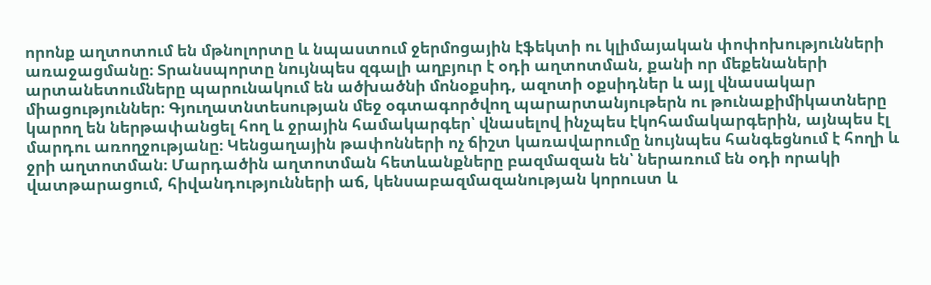որոնք աղտոտում են մթնոլորտը և նպաստում ջերմոցային էֆեկտի ու կլիմայական փոփոխությունների առաջացմանը։ Տրանսպորտը նույնպես զգալի աղբյուր է օդի աղտոտման, քանի որ մեքենաների արտանետումները պարունակում են ածխածնի մոնօքսիդ, ազոտի օքսիդներ և այլ վնասակար միացություններ։ Գյուղատնտեսության մեջ օգտագործվող պարարտանյութերն ու թունաքիմիկատները կարող են ներթափանցել հող և ջրային համակարգեր՝ վնասելով ինչպես էկոհամակարգերին, այնպես էլ մարդու առողջությանը։ Կենցաղային թափոնների ոչ ճիշտ կառավարումը նույնպես հանգեցնում է հողի և ջրի աղտոտման։ Մարդածին աղտոտման հետևանքները բազմազան են՝ ներառում են օդի որակի վատթարացում, հիվանդությունների աճ, կենսաբազմազանության կորուստ և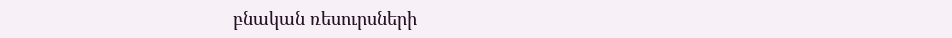բնական ռեսուրսների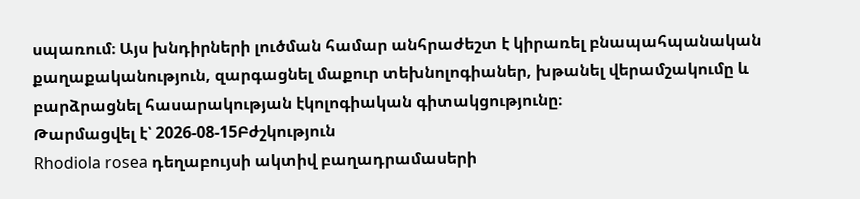սպառում։ Այս խնդիրների լուծման համար անհրաժեշտ է կիրառել բնապահպանական քաղաքականություն, զարգացնել մաքուր տեխնոլոգիաներ, խթանել վերամշակումը և բարձրացնել հասարակության էկոլոգիական գիտակցությունը։
Թարմացվել է՝ 2026-08-15Բժշկություն
Rhodiola rosea դեղաբույսի ակտիվ բաղադրամասերի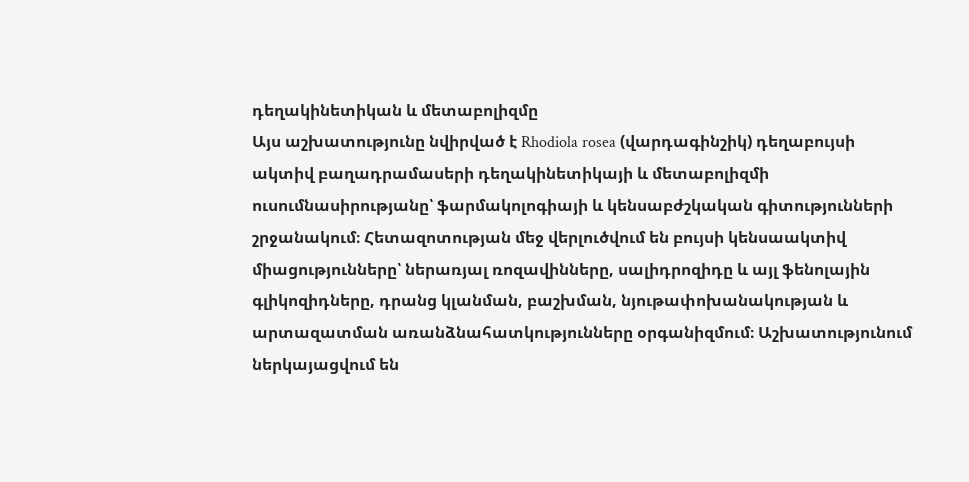դեղակինետիկան և մետաբոլիզմը
Այս աշխատությունը նվիրված է Rhodiola rosea (վարդագինշիկ) դեղաբույսի ակտիվ բաղադրամասերի դեղակինետիկայի և մետաբոլիզմի ուսումնասիրությանը՝ ֆարմակոլոգիայի և կենսաբժշկական գիտությունների շրջանակում։ Հետազոտության մեջ վերլուծվում են բույսի կենսաակտիվ միացությունները՝ ներառյալ ռոզավինները, սալիդրոզիդը և այլ ֆենոլային գլիկոզիդները, դրանց կլանման, բաշխման, նյութափոխանակության և արտազատման առանձնահատկությունները օրգանիզմում։ Աշխատությունում ներկայացվում են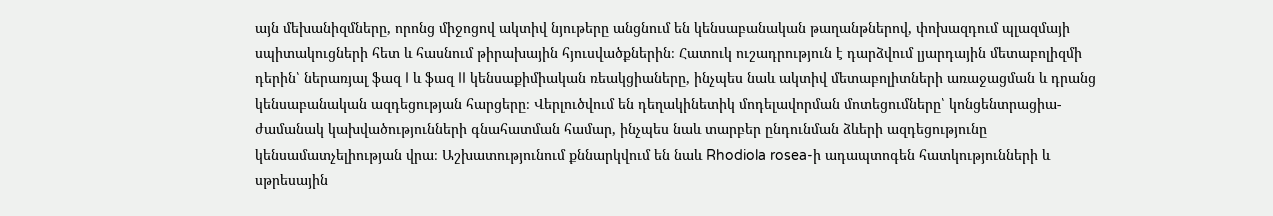այն մեխանիզմները, որոնց միջոցով ակտիվ նյութերը անցնում են կենսաբանական թաղանթներով, փոխազդում պլազմայի սպիտակուցների հետ և հասնում թիրախային հյուսվածքներին։ Հատուկ ուշադրություն է դարձվում լյարդային մետաբոլիզմի դերին՝ ներառյալ ֆազ I և ֆազ II կենսաքիմիական ռեակցիաները, ինչպես նաև ակտիվ մետաբոլիտների առաջացման և դրանց կենսաբանական ազդեցության հարցերը։ Վերլուծվում են դեղակինետիկ մոդելավորման մոտեցումները՝ կոնցենտրացիա-ժամանակ կախվածությունների գնահատման համար, ինչպես նաև տարբեր ընդունման ձևերի ազդեցությունը կենսամատչելիության վրա։ Աշխատությունում քննարկվում են նաև Rhodiola rosea-ի ադապտոգեն հատկությունների և սթրեսային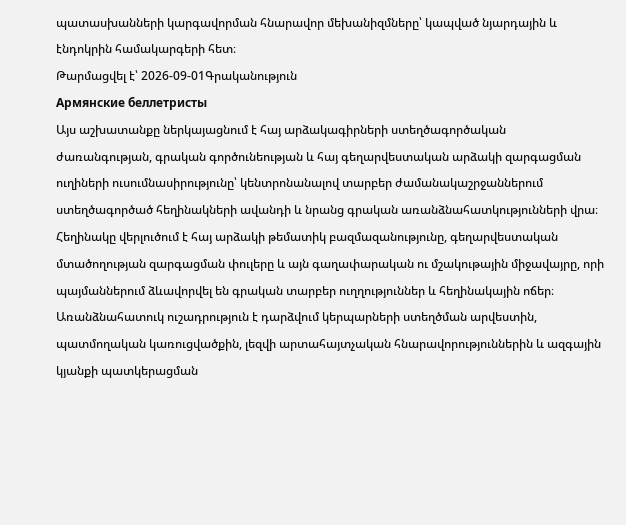պատասխանների կարգավորման հնարավոր մեխանիզմները՝ կապված նյարդային և էնդոկրին համակարգերի հետ։
Թարմացվել է՝ 2026-09-01Գրականություն
Армянские беллетристы
Այս աշխատանքը ներկայացնում է հայ արձակագիրների ստեղծագործական ժառանգության, գրական գործունեության և հայ գեղարվեստական արձակի զարգացման ուղիների ուսումնասիրությունը՝ կենտրոնանալով տարբեր ժամանակաշրջաններում ստեղծագործած հեղինակների ավանդի և նրանց գրական առանձնահատկությունների վրա։ Հեղինակը վերլուծում է հայ արձակի թեմատիկ բազմազանությունը, գեղարվեստական մտածողության զարգացման փուլերը և այն գաղափարական ու մշակութային միջավայրը, որի պայմաններում ձևավորվել են գրական տարբեր ուղղություններ և հեղինակային ոճեր։ Առանձնահատուկ ուշադրություն է դարձվում կերպարների ստեղծման արվեստին, պատմողական կառուցվածքին, լեզվի արտահայտչական հնարավորություններին և ազգային կյանքի պատկերացման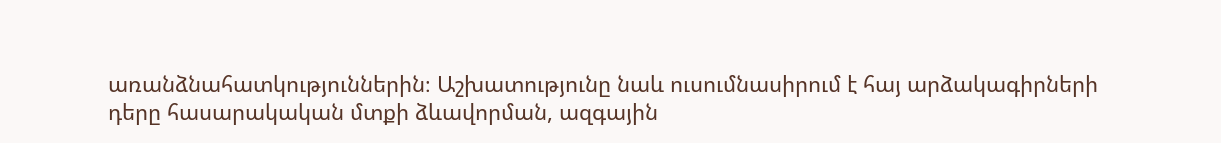առանձնահատկություններին։ Աշխատությունը նաև ուսումնասիրում է հայ արձակագիրների դերը հասարակական մտքի ձևավորման, ազգային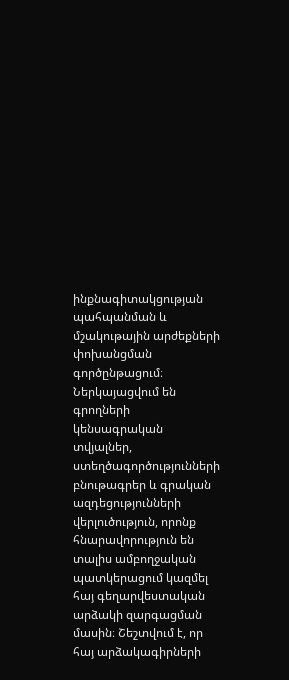ինքնագիտակցության պահպանման և մշակութային արժեքների փոխանցման գործընթացում։ Ներկայացվում են գրողների կենսագրական տվյալներ, ստեղծագործությունների բնութագրեր և գրական ազդեցությունների վերլուծություն, որոնք հնարավորություն են տալիս ամբողջական պատկերացում կազմել հայ գեղարվեստական արձակի զարգացման մասին։ Շեշտվում է, որ հայ արձակագիրների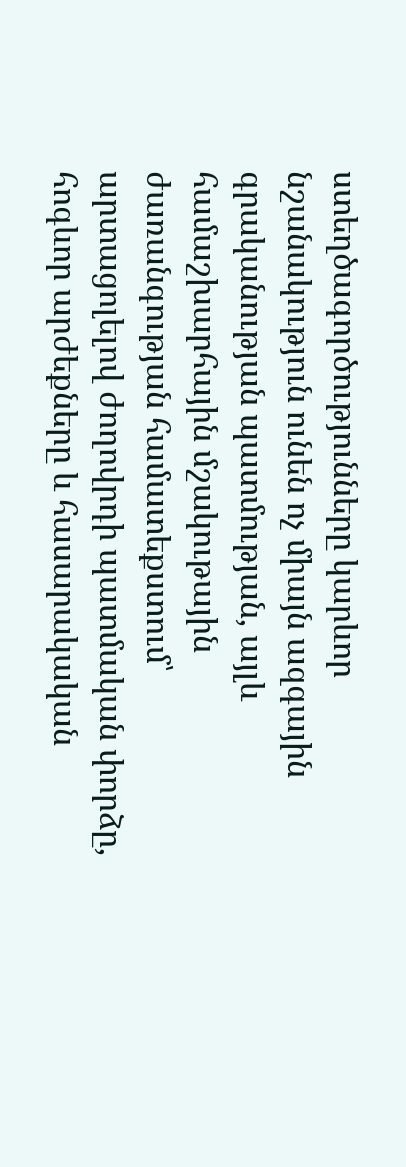ստեղծագործությունները կարևոր նշանակություն ունեն ոչ միայն ազգային գրականության պատմության, այլև համաշխարհային մշակութային ժառանգության համատեքստում՝ արտացոլելով ժողովրդի պատմական փորձը, հոգևոր արժեքները և հասարակական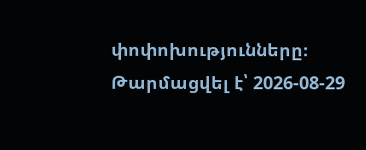փոփոխությունները։
Թարմացվել է՝ 2026-08-29